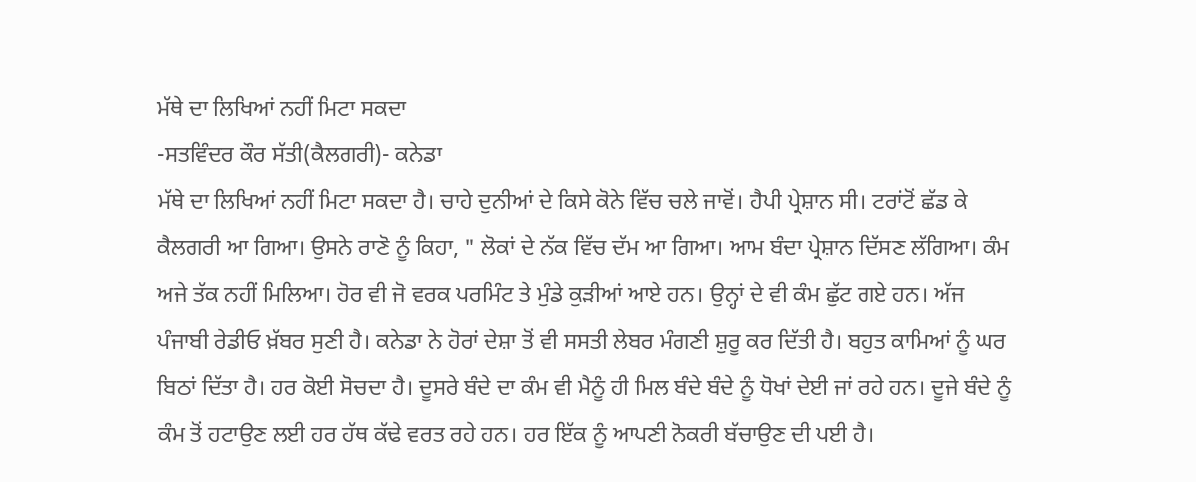ਮੱਥੇ ਦਾ ਲਿਖਿਆਂ ਨਹੀਂ ਮਿਟਾ ਸਕਦਾ
-ਸਤਵਿੰਦਰ ਕੌਰ ਸੱਤੀ(ਕੈਲਗਰੀ)- ਕਨੇਡਾ
ਮੱਥੇ ਦਾ ਲਿਖਿਆਂ ਨਹੀਂ ਮਿਟਾ ਸਕਦਾ ਹੈ। ਚਾਹੇ ਦੁਨੀਆਂ ਦੇ ਕਿਸੇ ਕੋਨੇ ਵਿੱਚ ਚਲੇ ਜਾਵੋਂ। ਹੈਪੀ ਪ੍ਰੇਸ਼ਾਨ ਸੀ। ਟਰਾਂਟੋਂ ਛੱਡ ਕੇ ਕੈਲਗਰੀ ਆ ਗਿਆ। ਉਸਨੇ ਰਾਣੋ ਨੂੰ ਕਿਹਾ, " ਲੋਕਾਂ ਦੇ ਨੱਕ ਵਿੱਚ ਦੱਮ ਆ ਗਿਆ। ਆਮ ਬੰਦਾ ਪ੍ਰੇਸ਼ਾਨ ਦਿੱਸਣ ਲੱਗਿਆ। ਕੰਮ ਅਜੇ ਤੱਕ ਨਹੀਂ ਮਿਲਿਆ। ਹੋਰ ਵੀ ਜੋ ਵਰਕ ਪਰਮਿੰਟ ਤੇ ਮੁੰਡੇ ਕੁੜੀਆਂ ਆਏ ਹਨ। ਉਨ੍ਹਾਂ ਦੇ ਵੀ ਕੰਮ ਛੁੱਟ ਗਏ ਹਨ। ਅੱਜ ਪੰਜਾਬੀ ਰੇਡੀਓ ਖ਼ੱਬਰ ਸੁਣੀ ਹੈ। ਕਨੇਡਾ ਨੇ ਹੋਰਾਂ ਦੇਸ਼ਾ ਤੋਂ ਵੀ ਸਸਤੀ ਲੇਬਰ ਮੰਗਣੀ ਸ਼ੁਰੂ ਕਰ ਦਿੱਤੀ ਹੈ। ਬਹੁਤ ਕਾਮਿਆਂ ਨੂੰ ਘਰ ਬਿਠਾਂ ਦਿੱਤਾ ਹੈ। ਹਰ ਕੋਈ ਸੋਚਦਾ ਹੈ। ਦੂਸਰੇ ਬੰਦੇ ਦਾ ਕੰਮ ਵੀ ਮੈਨੂੰ ਹੀ ਮਿਲ ਬੰਦੇ ਬੰਦੇ ਨੂੰ ਧੋਖਾਂ ਦੇਈ ਜਾਂ ਰਹੇ ਹਨ। ਦੂਜੇ ਬੰਦੇ ਨੂੰ ਕੰਮ ਤੋਂ ਹਟਾਉਣ ਲਈ ਹਰ ਹੱਥ ਕੱਢੇ ਵਰਤ ਰਹੇ ਹਨ। ਹਰ ਇੱਕ ਨੂੰ ਆਪਣੀ ਨੋਕਰੀ ਬੱਚਾਉਣ ਦੀ ਪਈ ਹੈ।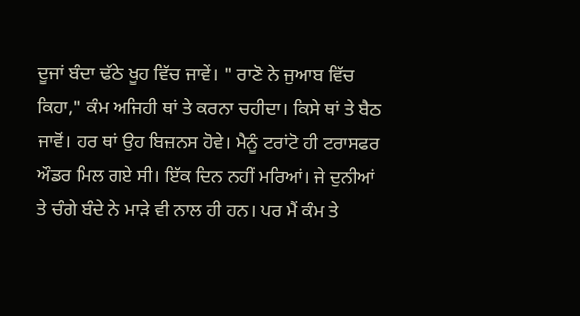ਦੂਜਾਂ ਬੰਦਾ ਢੱਠੇ ਖੂਹ ਵਿੱਚ ਜਾਵੇਂ। " ਰਾਣੋ ਨੇ ਜੁਆਬ ਵਿੱਚ ਕਿਹਾ," ਕੰਮ ਅਜਿਹੀ ਥਾਂ ਤੇ ਕਰਨਾ ਚਹੀਦਾ। ਕਿਸੇ ਥਾਂ ਤੇ ਬੈਠ ਜਾਵੋਂ। ਹਰ ਥਾਂ ਉਹ ਬਿਜ਼ਨਸ ਹੋਵੇ। ਮੈਨੂੰ ਟਰਾਂਟੋ ਹੀ ਟਰਾਸਫਰ ਔਡਰ ਮਿਲ ਗਏ ਸੀ। ਇੱਕ ਦਿਨ ਨਹੀਂ ਮਰਿਆਂ। ਜੇ ਦੁਨੀਆਂ ਤੇ ਚੰਗੇ ਬੰਦੇ ਨੇ ਮਾੜੇ ਵੀ ਨਾਲ ਹੀ ਹਨ। ਪਰ ਮੈਂ ਕੰਮ ਤੇ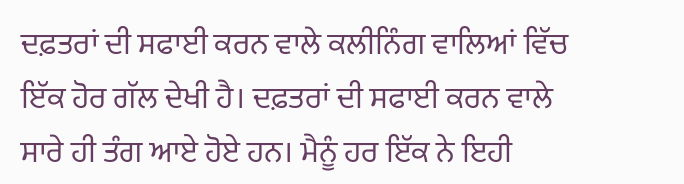ਦਫ਼ਤਰਾਂ ਦੀ ਸਫਾਈ ਕਰਨ ਵਾਲੇ ਕਲੀਨਿੰਗ ਵਾਲਿਆਂ ਵਿੱਚ ਇੱਕ ਹੋਰ ਗੱਲ ਦੇਖੀ ਹੈ। ਦਫ਼ਤਰਾਂ ਦੀ ਸਫਾਈ ਕਰਨ ਵਾਲੇ ਸਾਰੇ ਹੀ ਤੰਗ ਆਏ ਹੋਏ ਹਨ। ਮੈਨੂੰ ਹਰ ਇੱਕ ਨੇ ਇਹੀ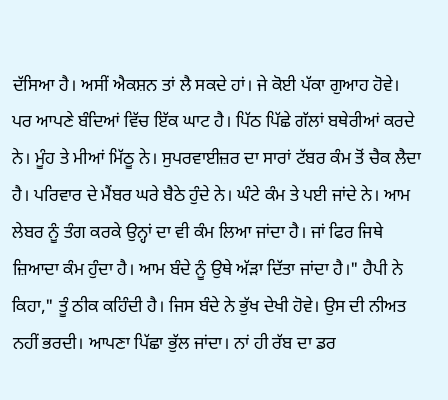ਦੱਸਿਆ ਹੈ। ਅਸੀਂ ਐਕਸ਼ਨ ਤਾਂ ਲੈ ਸਕਦੇ ਹਾਂ। ਜੇ ਕੋਈ ਪੱਕਾ ਗੁਆਹ ਹੋਵੇ। ਪਰ ਆਪਣੇ ਬੰਦਿਆਂ ਵਿੱਚ ਇੱਕ ਘਾਟ ਹੈ। ਪਿੱਠ ਪਿੱਛੇ ਗੱਲਾਂ ਬਥੇਰੀਆਂ ਕਰਦੇ ਨੇ। ਮੂੰਹ ਤੇ ਮੀਆਂ ਮਿੱਠੂ ਨੇ। ਸੁਪਰਵਾਈਜ਼ਰ ਦਾ ਸਾਰਾਂ ਟੱਬਰ ਕੰਮ ਤੋਂ ਚੈਕ ਲੈਦਾ ਹੈ। ਪਰਿਵਾਰ ਦੇ ਮੈਂਬਰ ਘਰੇ ਬੈਠੇ ਹੁੰਦੇ ਨੇ। ਘੰਟੇ ਕੰਮ ਤੇ ਪਈ ਜਾਂਦੇ ਨੇ। ਆਮ ਲੇਬਰ ਨੂੰ ਤੰਗ ਕਰਕੇ ਉਨ੍ਹਾਂ ਦਾ ਵੀ ਕੰਮ ਲਿਆ ਜਾਂਦਾ ਹੈ। ਜਾਂ ਫਿਰ ਜਿਥੇ ਜ਼ਿਆਦਾ ਕੰਮ ਹੁੰਦਾ ਹੈ। ਆਮ ਬੰਦੇ ਨੂੰ ਉਥੇ ਅੱੜਾ ਦਿੱਤਾ ਜਾਂਦਾ ਹੈ।" ਹੈਪੀ ਨੇ ਕਿਹਾ," ਤੂੰ ਠੀਕ ਕਹਿੰਦੀ ਹੈ। ਜਿਸ ਬੰਦੇ ਨੇ ਭੁੱਖ ਦੇਖੀ ਹੋਵੇ। ਉਸ ਦੀ ਨੀਅਤ ਨਹੀਂ ਭਰਦੀ। ਆਪਣਾ ਪਿੱਛਾ ਭੁੱਲ ਜਾਂਦਾ। ਨਾਂ ਹੀ ਰੱਬ ਦਾ ਡਰ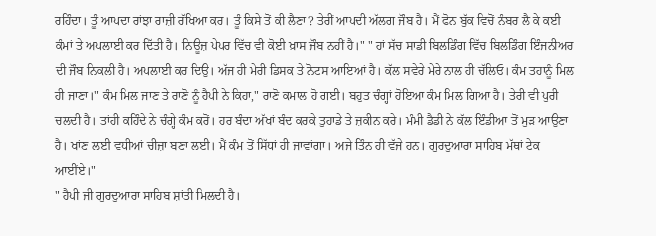ਰਹਿੰਦਾ। ਤੂੰ ਆਪਦਾ ਰਾਂਝਾ ਰਾਜ਼ੀ ਰੱਖਿਆ ਕਰ। ਤੂੰ ਕਿਸੇ ਤੋਂ ਕੀ ਲੈਣਾ? ਤੇਰੀਂ ਆਪਦੀ ਅੱਲਗ ਜੌਬ ਹੈ। ਮੈਂ ਫੋਨ ਬੁੱਕ ਵਿਚੋਂ ਨੰਬਰ ਲੈ ਕੇ ਕਈ ਕੰਮਾਂ ਤੇ ਅਪਲਾਈ ਕਰ ਦਿੱਤੀ ਹੈ। ਨਿਊਜ਼ ਪੇਪਰ ਵਿੱਚ ਵੀ ਕੋਈ ਖ਼ਾਸ ਜੌਬ ਨਹੀਂ ਹੈ।" " ਹਾਂ ਸੱਚ ਸਾਡੀ ਬਿਲਡਿੰਗ ਵਿੱਚ ਬਿਲਡਿੰਗ ਇੰਜਨੀਅਰ ਦੀ ਜੌਬ ਨਿਕਲੀ ਹੈ। ਅਪਲਾਈ ਕਰ ਦਿਉ। ਅੱਜ ਹੀ ਮੇਰੀ ਡਿਸਕ ਤੇ ਨੋਟਸ ਆਇਆਂ ਹੈ। ਕੱਲ ਸਵੇਰੇ ਮੇਰੇ ਨਾਲ ਹੀ ਚੱਲਿਓ। ਕੰਮ ਤਹਾਨੂੰ ਮਿਲ ਹੀ ਜਾਣਾ।" ਕੰਮ ਮਿਲ ਜਾਣ ਤੇ ਰਾਣੋ ਨੂੰ ਹੈਪੀ ਨੇ ਕਿਹਾ," ਰਾਣੋ ਕਮਾਲ ਹੋ ਗਈ। ਬਹੁਤ ਚੰਗ੍ਹਾਂ ਹੋਇਆ ਕੰਮ ਮਿਲ ਗਿਆ ਹੈ। ਤੇਰੀ ਵੀ ਪੁਰੀ ਚਲਦੀ ਹੈ। ਤਾਂਹੀ ਕਹਿੰਦੇ ਨੇ ਚੰਗ੍ਹੇ ਕੰਮ ਕਰੋਂ। ਹਰ ਬੰਦਾ ਅੱਖਾਂ ਬੰਦ ਕਰਕੇ ਤੁਹਾਡੇ ਤੇ ਜ਼ਕੀਨ ਕਰੇ। ਮੰਮੀ ਡੈਡੀ ਨੇ ਕੱਲ ਇੰਡੀਆ ਤੋਂ ਮੁੜ ਆਉਣਾ ਹੈ। ਖਾਂਣ ਲਈ ਵਧੀਆਂ ਚੀਜ਼ਾ ਬਣਾ ਲਈ। ਮੈਂ ਕੰਮ ਤੋਂ ਸਿੱਧਾਂ ਹੀ ਜਾਵਾਂਗਾ। ਅਜੇ ਤਿੰਨ ਹੀ ਵੱਜੇ ਹਨ। ਗੁਰਦੁਆਰਾ ਸਾਹਿਬ ਮੱਥਾਂ ਟੇਕ ਆਈਂਏ।"
" ਹੈਪੀ ਜੀ ਗੁਰਦੁਆਰਾ ਸਾਹਿਬ ਸ਼ਾਂਤੀ ਮਿਲਦੀ ਹੈ।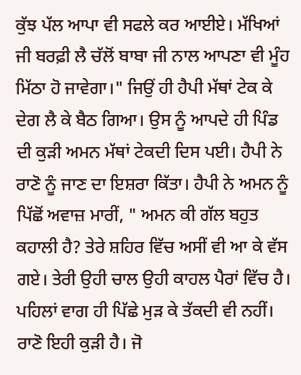ਕੁੱਝ ਪੱਲ ਆਪਾ ਵੀ ਸਫਲੇ ਕਰ ਆਈਏ। ਮੱਖਿਆਂ ਜੀ ਬਰਫ਼ੀ ਲੈ ਚੱਲੋਂ ਬਾਬਾ ਜੀ ਨਾਲ ਆਪਣਾ ਵੀ ਮੂੰਹ ਮਿੱਠਾ ਹੋ ਜਾਵੇਗਾ।" ਜਿਉਂ ਹੀ ਹੈਪੀ ਮੱਥਾਂ ਟੇਕ ਕੇ ਦੇਗ ਲੈ ਕੇ ਬੈਠ ਗਿਆ। ਉਸ ਨੂੰ ਆਪਦੇ ਹੀ ਪਿੰਡ ਦੀ ਕੁੜੀ ਅਮਨ ਮੱਥਾਂ ਟੇਕਦੀ ਦਿਸ ਪਈ। ਹੈਪੀ ਨੇ ਰਾਣੋ ਨੂੰ ਜਾਣ ਦਾ ਇਸ਼ਰਾ ਕਿੱਤਾ। ਹੈਪੀ ਨੇ ਅਮਨ ਨੂੰ ਪਿੱਛੋਂ ਅਵਾਜ਼ ਮਾਰੀਂ, " ਅਮਨ ਕੀ ਗੱਲ ਬਹੁਤ ਕਹਾਲੀ ਹੈ? ਤੇਰੇ ਸ਼ਹਿਰ ਵਿੱਚ ਅਸੀਂ ਵੀ ਆ ਕੇ ਵੱਸ ਗਏ। ਤੇਰੀ ਉਹੀ ਚਾਲ ਉਹੀ ਕਾਹਲ ਪੈਰਾਂ ਵਿੱਚ ਹੈ। ਪਹਿਲਾਂ ਵਾਗ ਹੀ ਪਿੱਛੇ ਮੁੜ ਕੇ ਤੱਕਦੀ ਵੀ ਨਹੀਂ। ਰਾਣੋ ਇਹੀ ਕੁੜੀ ਹੈ। ਜੋ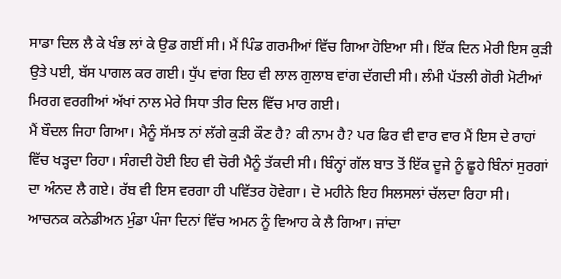ਸਾਡਾ ਦਿਲ ਲੈ ਕੇ ਖੰਭ ਲਾਂ ਕੇ ਉਡ ਗਈਂ ਸੀ। ਮੈਂ ਪਿੰਡ ਗਰਮੀਆਂ ਵਿੱਚ ਗਿਆ ਹੋਇਆ ਸੀ। ਇੱਕ ਦਿਨ ਮੇਰੀ ਇਸ ਕੁੜੀ ਉਤੇ ਪਈ, ਬੱਸ ਪਾਗਲ ਕਰ ਗਈ। ਧੁੱਪ ਵਾਂਗ ਇਹ ਵੀ ਲਾਲ ਗੁਲਾਬ ਵਾਂਗ ਦੱਗਦੀ ਸੀ। ਲੰਮੀ ਪੱਤਲੀ ਗੋਰੀ ਮੋਟੀਆਂ ਮਿਰਗ ਵਰਗੀਆਂ ਅੱਖਾਂ ਨਾਲ ਮੇਰੇ ਸਿਧਾ ਤੀਰ ਦਿਲ ਵਿੱਚ ਮਾਰ ਗਈ।
ਮੈਂ ਬੌਦਲ ਜਿਹਾ ਗਿਆ। ਮੈਨੂੰ ਸੱਮਝ ਨਾਂ ਲੱਗੇ ਕੁੜੀ ਕੌਣ ਹੈ? ਕੀ ਨਾਮ ਹੈ? ਪਰ ਫਿਰ ਵੀ ਵਾਰ ਵਾਰ ਮੈਂ ਇਸ ਦੇ ਰਾਹਾਂ ਵਿੱਚ ਖੜ੍ਹਦਾ ਰਿਹਾ। ਸੰਗਦੀ ਹੋਈ ਇਹ ਵੀ ਚੋਰੀ ਮੈਨੂੰ ਤੱਕਦੀ ਸੀ। ਬਿੰਨ੍ਹਾਂ ਗੱਲ ਬਾਤ ਤੋਂ ਇੱਕ ਦੂਜੇ ਨੂੰ ਛੂਹੇ ਬਿੰਨਾਂ ਸੁਰਗਾਂ ਦਾ ਅੰਨਦ ਲੈ ਗਏ। ਰੱਬ ਵੀ ਇਸ ਵਰਗਾ ਹੀ ਪਵਿੱਤਰ ਹੋਵੇਗਾ। ਦੋ ਮਹੀਨੇ ਇਹ ਸਿਲਸਲਾਂ ਚੱਲਦਾ ਰਿਹਾ ਸੀ। ਆਚਨਕ ਕਨੇਡੀਅਨ ਮੁੰਡਾ ਪੰਜਾ ਦਿਨਾਂ ਵਿੱਚ ਅਮਨ ਨੂੰ ਵਿਆਹ ਕੇ ਲੈ ਗਿਆ। ਜਾਂਦਾ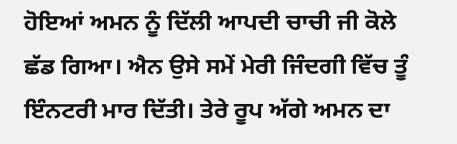ਹੋਇਆਂ ਅਮਨ ਨੂੰ ਦਿੱਲੀ ਆਪਦੀ ਚਾਚੀ ਜੀ ਕੋਲੇ ਛੱਡ ਗਿਆ। ਐਨ ਉਸੇ ਸਮੇਂ ਮੇਰੀ ਜਿੰਦਗੀ ਵਿੱਚ ਤੂੰ ਇੰਨਟਰੀ ਮਾਰ ਦਿੱਤੀ। ਤੇਰੇ ਰੂਪ ਅੱਗੇ ਅਮਨ ਦਾ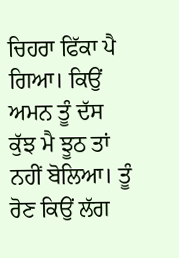ਚਿਹਰਾ ਫਿੱਕਾ ਪੈ ਗਿਆ। ਕਿਉਂ ਅਮਨ ਤੂੰ ਦੱਸ ਕੁੱਝ ਮੈ ਝੂਠ ਤਾਂ ਨਹੀਂ ਬੋਲਿਆ। ਤੂੰ ਰੋਣ ਕਿਉਂ ਲੱਗ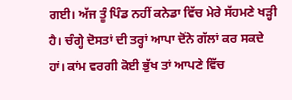ਗਈ। ਅੱਜ ਤੂੰ ਪਿੰਡ ਨਹੀਂ ਕਨੇਡਾ ਵਿੱਚ ਮੇਰੇ ਸੱਹਮਣੇ ਖੜ੍ਹੀ ਹੈ। ਚੰਗ੍ਹੇ ਦੋਸਤਾਂ ਦੀ ਤਰ੍ਹਾਂ ਆਪਾ ਦੋਂਨੇ ਗੱਲਾਂ ਕਰ ਸਕਦੇ ਹਾਂ। ਕਾਂਮ ਵਰਗੀ ਕੋਈ ਭੁੱਖ ਤਾਂ ਆਪਣੇ ਵਿੱਚ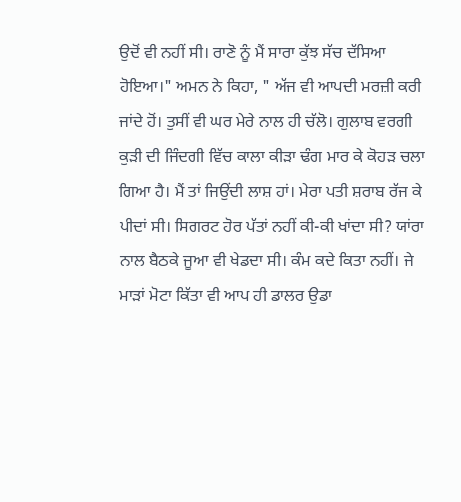ਉਦੋਂ ਵੀ ਨਹੀਂ ਸੀ। ਰਾਣੋ ਨੂੰ ਮੈਂ ਸਾਰਾ ਕੁੱਝ ਸੱਚ ਦੱਸਿਆ ਹੋਇਆ।" ਅਮਨ ਨੇ ਕਿਹਾ, " ਅੱਜ ਵੀ ਆਪਦੀ ਮਰਜ਼ੀ ਕਰੀ ਜਾਂਦੇ ਹੋਂ। ਤੁਸੀਂ ਵੀ ਘਰ ਮੇਰੇ ਨਾਲ ਹੀ ਚੱਲੋ। ਗੁਲਾਬ ਵਰਗੀ ਕੁੜੀ ਦੀ ਜਿੰਦਗੀ ਵਿੱਚ ਕਾਲਾ ਕੀੜਾ ਢੰਗ ਮਾਰ ਕੇ ਕੋਹੜ ਚਲਾ ਗਿਆ ਹੈ। ਮੈਂ ਤਾਂ ਜਿਉਂਦੀ ਲਾਸ਼ ਹਾਂ। ਮੇਰਾ ਪਤੀ ਸ਼ਰਾਬ ਰੱਜ ਕੇ ਪੀਦਾਂ ਸੀ। ਸਿਗਰਟ ਹੋਰ ਪੱਤਾਂ ਨਹੀਂ ਕੀ-ਕੀ ਖਾਂਦਾ ਸੀ? ਯਾਂਰਾ ਨਾਲ ਬੈਠਕੇ ਜੂਆ ਵੀ ਖੇਡਦਾ ਸੀ। ਕੰਮ ਕਦੇ ਕਿਤਾ ਨਹੀਂ। ਜੇ ਮਾੜਾਂ ਮੋਟਾ ਕਿੱਤਾ ਵੀ ਆਪ ਹੀ ਡਾਲਰ ਉਡਾ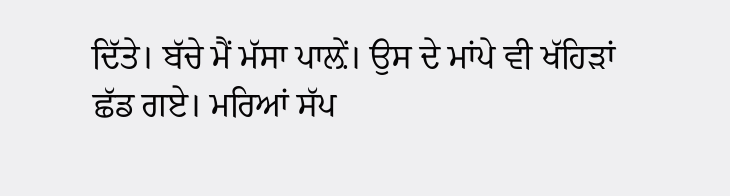ਦਿੱਤੇ। ਬੱਚੇ ਮੈਂ ਮੱਸਾ ਪਾਲ਼ੇਂ। ਉਸ ਦੇ ਮਾਂਪੇ ਵੀ ਖੱਹਿੜਾਂ ਛੱਡ ਗਏ। ਮਰਿਆਂ ਸੱਪ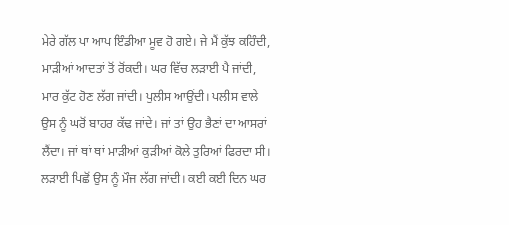ਮੇਰੇ ਗੱਲ ਪਾ ਆਪ ਇੰਡੀਆ ਮੂਵ ਹੋ ਗਏ। ਜੇ ਮੈਂ ਕੁੱਝ ਕਹਿੰਦੀ, ਮਾੜੀਆਂ ਆਦਤਾਂ ਤੋਂ ਰੋਂਕਦੀ। ਘਰ ਵਿੱਚ ਲੜਾਈ ਪੈ ਜਾਂਦੀ, ਮਾਰ ਕੁੱਟ ਹੋਣ ਲੱਗ ਜਾਂਦੀ। ਪੁਲੀਸ ਆਉਂਦੀ। ਪਲੀਸ ਵਾਲੇ ਉਸ ਨੂੰ ਘਰੋਂ ਬਾਹਰ ਕੱਢ ਜਾਂਦੇ। ਜਾਂ ਤਾਂ ਉਹ ਭੈਣਾਂ ਦਾ ਆਸਰਾਂ ਲੈਂਦਾ। ਜਾਂ ਥਾਂ ਥਾਂ ਮਾੜੀਆਂ ਕੁੜੀਆਂ ਕੋਲੇ ਤੁਰਿਆਂ ਫਿਰਦਾ ਸੀ। ਲੜਾਈ ਪਿਛੋਂ ਉਸ ਨੂੰ ਮੌਜ ਲੱਗ ਜਾਂਦੀ। ਕਈ ਕਈ ਦਿਨ ਘਰ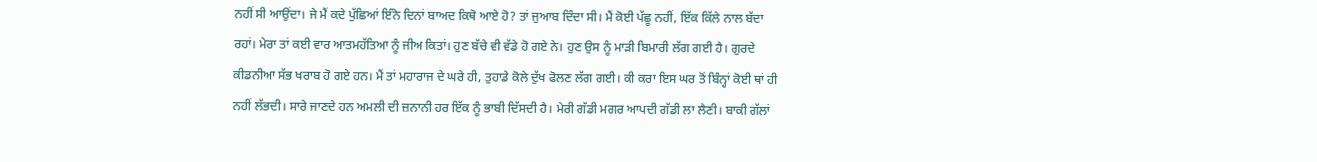ਨਹੀਂ ਸੀ ਆਉਂਦਾ। ਜੇ ਮੈਂ ਕਦੇ ਪੁੱਛਿਆਂ ਇੰਨੇ ਦਿਨਾਂ ਬਾਅਦ ਕਿਥੋ ਆਏ ਹੋ? ਤਾਂ ਜੁਆਬ ਦਿੰਦਾ ਸੀ। ਮੈਂ ਕੋਈ ਪੱਛੂ ਨਹੀਂ, ਇੱਕ ਕਿੱਲੇ ਨਾਲ ਬੱਦਾ ਰਹਾਂ। ਮੇਰਾ ਤਾਂ ਕਈ ਵਾਰ ਆਤਮਹੱਤਿਆ ਨੂੰ ਜੀਅ ਕਿਤਾਂ। ਹੁਣ ਬੱਚੇ ਵੀ ਵੱਡੇ ਹੋ ਗਏ ਨੇ। ਹੁਣ ਉਸ ਨੂੰ ਮਾੜੀ ਬਿਮਾਰੀ ਲੱਗ ਗਈ ਹੈ। ਗੁਰਦੇ ਕੀਡਨੀਆ ਸੱਭ ਖਰਾਬ ਹੋ ਗਏ ਹਨ। ਮੈਂ ਤਾਂ ਮਹਾਰਾਜ ਦੇ ਘਰੇ ਹੀ, ਤੁਹਾਡੇ ਕੋਲੇ ਦੁੱਖ ਫੋਲਣ ਲੱਗ ਗਈ। ਕੀ ਕਰਾ ਇਸ ਘਰ ਤੋਂ ਬਿੰਨ੍ਹਾਂ ਕੋਈ ਥਾਂ ਹੀ ਨਹੀਂ ਲੱਭਦੀ। ਸਾਰੇ ਜਾਣਦੇ ਹਨ ਅਮਲੀ ਦੀ ਜ਼ਨਾਨੀ ਹਰ ਇੱਕ ਨੂੰ ਭਾਬੀ ਦਿੱਸਦੀ ਹੈ। ਮੇਰੀ ਗੱਡੀ ਮਗਰ ਆਪਦੀ ਗੱਡੀ ਲਾ ਲੈਣੀ। ਬਾਕੀ ਗੱਲਾਂ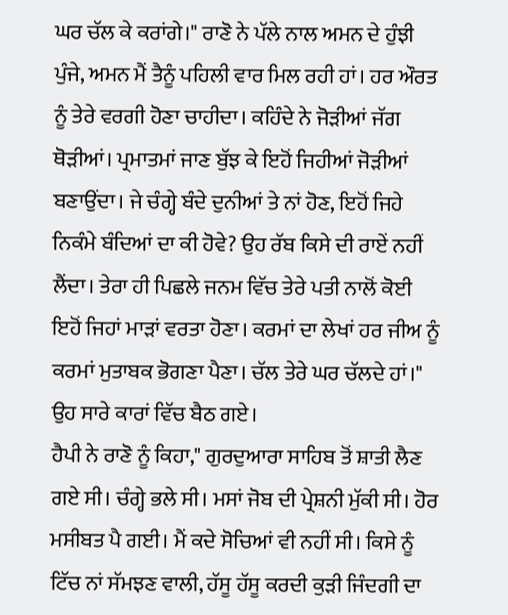ਘਰ ਚੱਲ ਕੇ ਕਰਾਂਗੇ।" ਰਾਣੋ ਨੇ ਪੱਲੇ ਨਾਲ ਅਮਨ ਦੇ ਹੁੰਝੀ ਪੁੰਜੇ, ਅਮਨ ਮੈਂ ਤੈਨੂੰ ਪਹਿਲੀ ਵਾਰ ਮਿਲ ਰਹੀ ਹਾਂ। ਹਰ ਔਰਤ ਨੂੰ ਤੇਰੇ ਵਰਗੀ ਹੋਣਾ ਚਾਹੀਦਾ। ਕਹਿੰਦੇ ਨੇ ਜੋੜੀਆਂ ਜੱਗ ਥੋੜੀਆਂ। ਪ੍ਰਮਾਤਮਾਂ ਜਾਣ ਬੁੱਝ ਕੇ ਇਹੋਂ ਜਿਹੀਆਂ ਜੋੜੀਆਂ ਬਣਾਉਂਦਾ। ਜੇ ਚੰਗ੍ਹੇ ਬੰਦੇ ਦੁਨੀਆਂ ਤੇ ਨਾਂ ਹੋਣ, ਇਹੋਂ ਜਿਹੇ ਨਿਕੰਮੇ ਬੰਦਿਆਂ ਦਾ ਕੀ ਹੋਵੇ? ਉਹ ਰੱਬ ਕਿਸੇ ਦੀ ਰਾਏਂ ਨਹੀਂ ਲੈਂਦਾ। ਤੇਰਾ ਹੀ ਪਿਛਲੇ ਜਨਮ ਵਿੱਚ ਤੇਰੇ ਪਤੀ ਨਾਲੋਂ ਕੋਈ ਇਹੋਂ ਜਿਹਾਂ ਮਾੜਾਂ ਵਰਤਾ ਹੋਣਾ। ਕਰਮਾਂ ਦਾ ਲੇਖਾਂ ਹਰ ਜੀਅ ਨੂੰ ਕਰਮਾਂ ਮੁਤਾਬਕ ਭੋਗਣਾ ਪੈਣਾ। ਚੱਲ ਤੇਰੇ ਘਰ ਚੱਲਦੇ ਹਾਂ।" ਉਹ ਸਾਰੇ ਕਾਰਾਂ ਵਿੱਚ ਬੈਠ ਗਏ।
ਹੈਪੀ ਨੇ ਰਾਣੋ ਨੂੰ ਕਿਹਾ," ਗੁਰਦੁਆਰਾ ਸਾਹਿਬ ਤੋਂ ਸ਼ਾਤੀ ਲੈਣ ਗਏ ਸੀ। ਚੰਗ੍ਹੇ ਭਲੇ ਸੀ। ਮਸਾਂ ਜੋਬ ਦੀ ਪ੍ਰੇਸ਼ਨੀ ਮੁੱਕੀ ਸੀ। ਹੋਰ ਮਸੀਬਤ ਪੈ ਗਈ। ਮੈਂ ਕਦੇ ਸੋਚਿਆਂ ਵੀ ਨਹੀਂ ਸੀ। ਕਿਸੇ ਨੂੰ ਟਿੱਚ ਨਾਂ ਸੱਮਝਣ ਵਾਲੀ, ਹੱਸੂ ਹੱਸੂ ਕਰਦੀ ਕੁੜੀ ਜਿੰਦਗੀ ਦਾ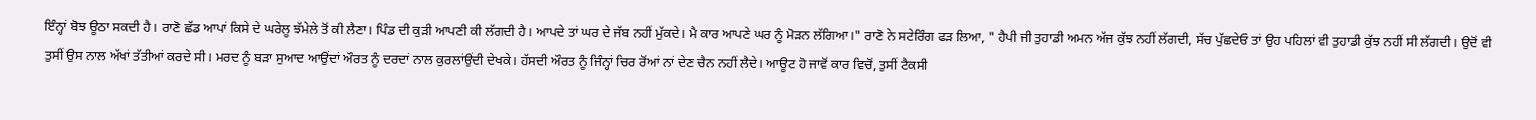ਇੰਨ੍ਹਾਂ ਬੋਝ ਊਠਾ ਸਕਦੀ ਹੈ। ਰਾਣੋ ਛੱਡ ਆਪਾਂ ਕਿਸੇ ਦੇ ਘਰੇਲੂ ਝੱਮੇਲੇ ਤੋਂ ਕੀ ਲੈਣਾ। ਪਿੰਡ ਦੀ ਕੁੜੀ ਆਪਣੀ ਕੀ ਲੱਗਦੀ ਹੈ। ਆਪਦੇ ਤਾਂ ਘਰ ਦੇ ਜੱਬ ਨਹੀਂ ਮੁੱਕਦੇ। ਮੈ ਕਾਰ ਆਪਣੇ ਘਰ ਨੂੰ ਮੋੜਨ ਲੱਗਿਆ।" ਰਾਣੋ ਨੇ ਸਟੇਰਿੰਗ ਫੜ ਲਿਆ, " ਹੈਪੀ ਜੀ ਤੁਹਾਡੀ ਅਮਨ ਅੱਜ ਕੁੱਝ ਨਹੀਂ ਲੱਗਦੀ, ਸੱਚ ਪੁੱਛਦੇਓ ਤਾਂ ਉਹ ਪਹਿਲਾਂ ਵੀ ਤੁਹਾਡੀ ਕੁੱਝ ਨਹੀਂ ਸੀ ਲੱਗਦੀ। ਉਦੋਂ ਵੀ ਤੁਸੀਂ ਉਸ ਨਾਲ ਅੱਖਾਂ ਤੱਤੀਆਂ ਕਰਦੇ ਸੀ। ਮਰਦ ਨੂੰ ਬੜਾ ਸੁਆਦ ਆਉਂਦਾਂ ਔਰਤ ਨੂੰ ਦਰਦਾਂ ਨਾਲ ਕੁਰਲਾਂਉਂਦੀ ਦੇਖਕੇ। ਹੱਸਦੀ ਔਰਤ ਨੂੰ ਜਿੰਨ੍ਹਾਂ ਚਿਰ ਰੋਂਆਂ ਨਾਂ ਦੇਣ ਚੈਨ ਨਹੀਂ ਲੈਦੇ। ਆਊਟ ਹੋ ਜਾਵੋਂ ਕਾਰ ਵਿਚੋਂ, ਤੁਸੀਂ ਟੈਕਸੀ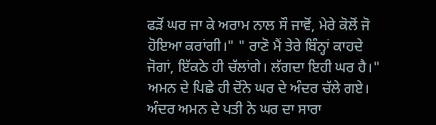ਫੜੋਂ ਘਰ ਜਾ ਕੇ ਅਰਾਮ ਨਾਲ ਸੌ ਜਾਵੋਂ, ਮੇਰੇ ਕੋਲੋਂ ਜੋ ਹੋਇਆ ਕਰਾਂਗੀ।" " ਰਾਣੋ ਮੈਂ ਤੇਰੇ ਬਿੰਨ੍ਹਾਂ ਕਾਹਦੇ ਜੋਗਾਂ, ਇੱਕਠੇ ਹੀ ਚੱਲਾਂਗੇ। ਲੱਗਦਾ ਇਹੀ ਘਰ ਹੈ।" ਅਮਨ ਦੇ ਪਿਛੇ ਹੀ ਦੋਂਨੇ ਘਰ ਦੇ ਅੰਦਰ ਚੱਲੇ ਗਏ। ਅੰਦਰ ਅਮਨ ਦੇ ਪਤੀ ਨੇ ਘਰ ਦਾ ਸਾਰਾ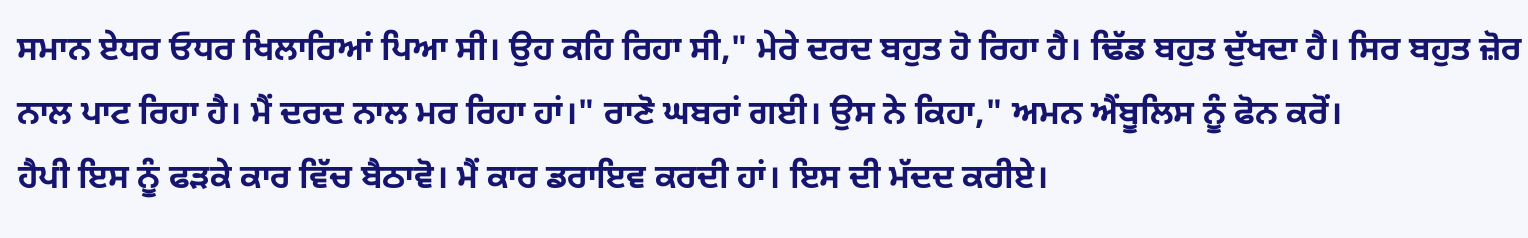ਸਮਾਨ ਏਧਰ ਓਧਰ ਖਿਲਾਰਿਆਂ ਪਿਆ ਸੀ। ਉਹ ਕਹਿ ਰਿਹਾ ਸੀ," ਮੇਰੇ ਦਰਦ ਬਹੁਤ ਹੋ ਰਿਹਾ ਹੈ। ਢਿੱਡ ਬਹੁਤ ਦੁੱਖਦਾ ਹੈ। ਸਿਰ ਬਹੁਤ ਜ਼ੋਰ ਨਾਲ ਪਾਟ ਰਿਹਾ ਹੈ। ਮੈਂ ਦਰਦ ਨਾਲ ਮਰ ਰਿਹਾ ਹਾਂ।" ਰਾਣੋ ਘਬਰਾਂ ਗਈ। ਉਸ ਨੇ ਕਿਹਾ," ਅਮਨ ਐਂਬੂਲਿਸ ਨੂੰ ਫੋਨ ਕਰੋਂ।
ਹੈਪੀ ਇਸ ਨੂੰ ਫੜਕੇ ਕਾਰ ਵਿੱਚ ਬੈਠਾਵੋ। ਮੈਂ ਕਾਰ ਡਰਾਇਵ ਕਰਦੀ ਹਾਂ। ਇਸ ਦੀ ਮੱਦਦ ਕਰੀਏ।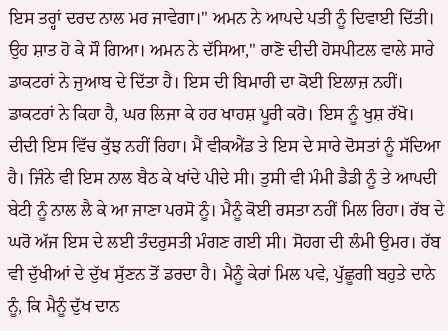ਇਸ ਤਰ੍ਹਾਂ ਦਰਦ ਨਾਲ ਮਰ ਜਾਵੇਗਾ।" ਅਮਨ ਨੇ ਆਪਦੇ ਪਤੀ ਨੂੰ ਦਿਵਾਈ ਦਿੱਤੀ। ਉਹ ਸ਼ਾਤ ਹੋ ਕੇ ਸੌ ਗਿਆ। ਅਮਨ ਨੇ ਦੱਸਿਆ," ਰਾਣੋ ਦੀਦੀ ਹੋਸਪੀਟਲ ਵਾਲੇ ਸਾਰੇ ਡਾਕਟਰਾਂ ਨੇ ਜੁਆਬ ਦੇ ਦਿੱਤਾ ਹੈ। ਇਸ ਦੀ ਬਿਮਾਰੀ ਦਾ ਕੋਈ ਇਲਾਜ਼ ਨਹੀਂ। ਡਾਕਟਰਾਂ ਨੇ ਕਿਹਾ ਹੈ, ਘਰ ਲਿਜਾ ਕੇ ਹਰ ਖਾਹਸ਼ ਪੂਰੀ ਕਰੋ। ਇਸ ਨੂੰ ਖੁਸ਼ ਰੱਖੋ। ਦੀਦੀ ਇਸ ਵਿੱਚ ਕੁੱਝ ਨਹੀਂ ਰਿਹਾ। ਮੈਂ ਵੀਕਐਂਡ ਤੇ ਇਸ ਦੇ ਸਾਰੇ ਦੋਸਤਾਂ ਨੂੰ ਸੱਦਿਆ ਹੈ। ਜਿੰਨੇ ਵੀ ਇਸ ਨਾਲ ਬੈਠ ਕੇ ਖਾਂਦੇ ਪੀਦੇ ਸੀ। ਤੁਸੀ ਵੀ ਮੰਮੀ ਡੈਡੀ ਨੂੰ ਤੇ ਆਪਦੀ ਬੇਟੀ ਨੂੰ ਨਾਲ ਲੈ ਕੇ ਆ ਜਾਣਾ ਪਰਸੋ ਨੂੰ। ਮੈਨੂੰ ਕੋਈ ਰਸਤਾ ਨਹੀਂ ਮਿਲ ਰਿਹਾ। ਰੱਬ ਦੇ ਘਰੋ ਅੱਜ ਇਸ ਦੇ ਲਈ ਤੰਦਰੁਸਤੀ ਮੰਗਣ ਗਈ ਸੀ। ਸੋਹਗ ਦੀ ਲੰਮੀ ਉਮਰ। ਰੱਬ ਵੀ ਦੁੱਖੀਆਂ ਦੇ ਦੁੱਖ ਸੁੱਣਨ ਤੋਂ ਡਰਦਾ ਹੈ। ਮੈਨੂੰ ਕੇਰਾਂ ਮਿਲ ਪਵੇ, ਪੁੱਛੂਗੀ ਬਹੁਤੇ ਦਾਨੇ ਨੂੰ, ਕਿ ਮੈਨੂੰ ਦੁੱਖ ਦਾਨ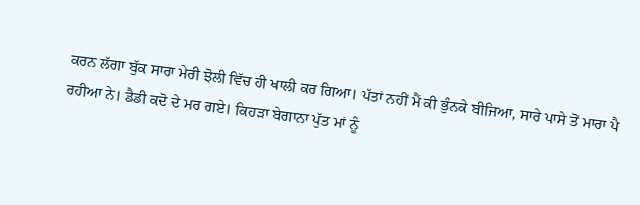ਕਰਨ ਲੱਗਾ ਬੁੱਕ ਸਾਰਾ ਮੇਰੀ ਝੋਲੀ ਵਿੱਚ ਹੀ ਖਾਲੀ ਕਰ ਗਿਆ। ਪੱਤਾਂ ਨਹੀਂ ਮੈਂ ਕੀ ਭੁੰਨਕੇ ਬੀਜਿਆ, ਸਾਰੇ ਪਾਸੇ ਤੋਂ ਮਾਰਾ ਪੈ ਰਹੀਆ ਨੇ। ਡੈਡੀ ਕਦੋ ਦੇ ਮਰ ਗਏ। ਕਿਹੜਾ ਬੇਗਾਨਾ ਪੁੱਤ ਮਾਂ ਨੂੰ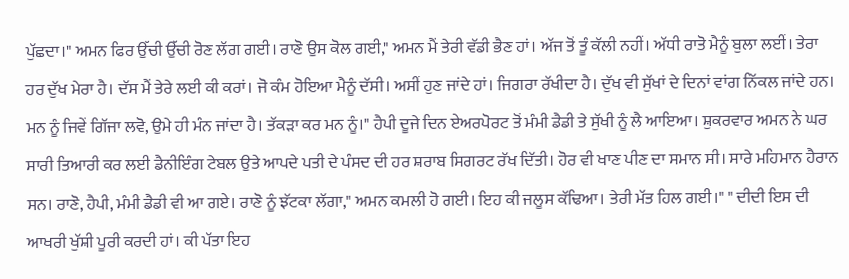ਪੁੱਛਦਾ।" ਅਮਨ ਫਿਰ ਉੱਚੀ ਉੱਚੀ ਰੋਣ ਲੱਗ ਗਈ। ਰਾਣੋ ਉਸ ਕੋਲ ਗਈ," ਅਮਨ ਮੈਂ ਤੇਰੀ ਵੱਡੀ ਭੈਣ ਹਾਂ। ਅੱਜ ਤੋਂ ਤੂੰ ਕੱਲੀ ਨਹੀਂ। ਅੱਧੀ ਰਾਤੋ ਮੈਨੂੰ ਬੁਲਾ ਲਈਂ। ਤੇਰਾ ਹਰ ਦੁੱਖ ਮੇਰਾ ਹੈ। ਦੱਸ ਮੈਂ ਤੇਰੇ ਲਈ ਕੀ ਕਰਾਂ। ਜੋ ਕੰਮ ਹੋਇਆ ਮੈਨੂੰ ਦੱਸੀ। ਅਸੀਂ ਹੁਣ ਜਾਂਦੇ ਹਾਂ। ਜਿਗਰਾ ਰੱਖੀਦਾ ਹੈ। ਦੁੱਖ ਵੀ ਸੁੱਖਾਂ ਦੇ ਦਿਨਾਂ ਵਾਂਗ ਨਿੱਕਲ ਜਾਂਦੇ ਹਨ। ਮਨ ਨੂੰ ਜਿਵੇਂ ਗਿੱਜਾ ਲਵੋ, ਉਮੇ ਹੀ ਮੰਨ ਜਾਂਦਾ ਹੈ। ਤੱਕੜਾ ਕਰ ਮਨ ਨੂੰ।" ਹੈਪੀ ਦੂਜੇ ਦਿਨ ਏਅਰਪੋਰਟ ਤੋਂ ਮੰਮੀ ਡੈਡੀ ਤੇ ਸੁੱਖੀ ਨੂੰ ਲੈ ਆਇਆ। ਸ਼ੁਕਰਵਾਰ ਅਮਨ ਨੇ ਘਰ ਸਾਰੀ ਤਿਆਰੀ ਕਰ ਲਈ ਡੈਨੀਇੰਗ ਟੇਬਲ ਉਤੇ ਆਪਦੇ ਪਤੀ ਦੇ ਪੰਸਦ ਦੀ ਹਰ ਸ਼ਰਾਬ ਸਿਗਰਟ ਰੱਖ ਦਿੱਤੀ। ਹੋਰ ਵੀ ਖਾਣ ਪੀਣ ਦਾ ਸਮਾਨ ਸੀ। ਸਾਰੇ ਮਹਿਮਾਨ ਹੈਰਾਨ ਸਨ। ਰਾਣੋ, ਹੈਪੀ, ਮੰਮੀ ਡੈਡੀ ਵੀ ਆ ਗਏ। ਰਾਣੋ ਨੂੰ ਝੱਟਕਾ ਲੱਗਾ," ਅਮਨ ਕਮਲੀ ਹੋ ਗਈ। ਇਹ ਕੀ ਜਲੂਸ ਕੱਢਿਆ। ਤੇਰੀ ਮੱਤ ਹਿਲ ਗਈ।" " ਦੀਦੀ ਇਸ ਦੀ ਆਖਰੀ ਖੁੱਸ਼ੀ ਪੂਰੀ ਕਰਦੀ ਹਾਂ। ਕੀ ਪੱਤਾ ਇਹ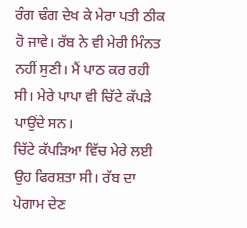ਰੰਗ ਢੰਗ ਦੇਖ ਕੇ ਮੇਰਾ ਪਤੀ ਠੀਕ ਹੋ ਜਾਵੇ। ਰੱਬ ਨੇ ਵੀ ਮੇਰੀ ਮਿੰਨਤ ਨਹੀਂ ਸੁਣੀ। ਮੈਂ ਪਾਠ ਕਰ ਰਹੀ ਸੀ। ਮੇਰੇ ਪਾਪਾ ਵੀ ਚਿੱਟੇ ਕੱਪੜੇ ਪਾਉਂਦੇ ਸਨ।
ਚਿੱਟੇ ਕੱਪੜਿਆ ਵਿੱਚ ਮੇਰੇ ਲਈ ਉਹ ਫਿਰਸ਼ਤਾ ਸੀ। ਰੱਬ ਦਾ ਪੇਗਾਮ ਦੇਣ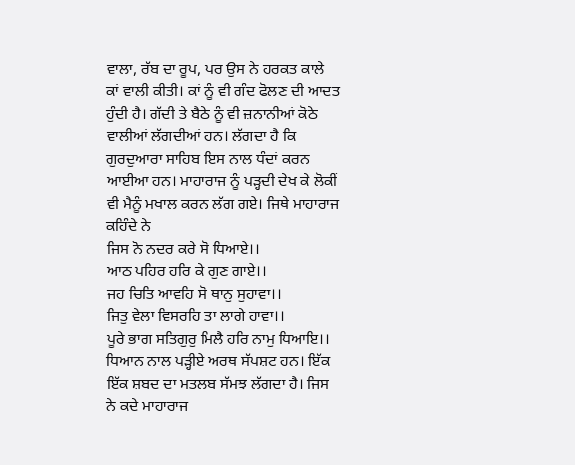ਵਾਲਾ, ਰੱਬ ਦਾ ਰੂਪ, ਪਰ ਉਸ ਨੇ ਹਰਕਤ ਕਾਲੇ ਕਾਂ ਵਾਲੀ ਕੀਤੀ। ਕਾਂ ਨੂੰ ਵੀ ਗੰਦ ਫੋਲਣ ਦੀ ਆਦਤ ਹੁੰਦੀ ਹੈ। ਗੱਦੀ ਤੇ ਬੈਠੇ ਨੂੰ ਵੀ ਜ਼ਨਾਨੀਆਂ ਕੋਠੇ ਵਾਲੀਆਂ ਲੱਗਦੀਆਂ ਹਨ। ਲੱਗਦਾ ਹੈ ਕਿ ਗੁਰਦੁਆਰਾ ਸਾਹਿਬ ਇਸ ਨਾਲ ਧੰਦਾਂ ਕਰਨ ਆਈਆ ਹਨ। ਮਾਹਾਰਾਜ ਨੂੰ ਪੜ੍ਹਦੀ ਦੇਖ ਕੇ ਲੋਕੀਂ ਵੀ ਮੈਨੂੰ ਮਖਾਲ ਕਰਨ ਲੱਗ ਗਏ। ਜਿਥੇ ਮਾਹਾਰਾਜ ਕਹਿੰਦੇ ਨੇ
ਜਿਸ ਨੋ ਨਦਰ ਕਰੇ ਸੋ ਧਿਆਏ।।
ਆਠ ਪਹਿਰ ਹਰਿ ਕੇ ਗੁਣ ਗਾਏ।।
ਜਹ ਚਿਤਿ ਆਵਹਿ ਸੋ ਥਾਨੁ ਸੁਹਾਵਾ।।
ਜਿਤੁ ਵੇਲਾ ਵਿਸਰਹਿ ਤਾ ਲਾਗੇ ਹਾਵਾ।।
ਪੂਰੇ ਭਾਗ ਸਤਿਗੁਰੁ ਮਿਲੈ ਹਰਿ ਨਾਮੁ ਧਿਆਇ।।
ਧਿਆਨ ਨਾਲ ਪੜ੍ਹੀਏ ਅਰਥ ਸੱਪਸ਼ਟ ਹਨ। ਇੱਕ ਇੱਕ ਸ਼ਬਦ ਦਾ ਮਤਲਬ ਸੱਮਝ ਲੱਗਦਾ ਹੈ। ਜਿਸ ਨੇ ਕਦੇ ਮਾਹਾਰਾਜ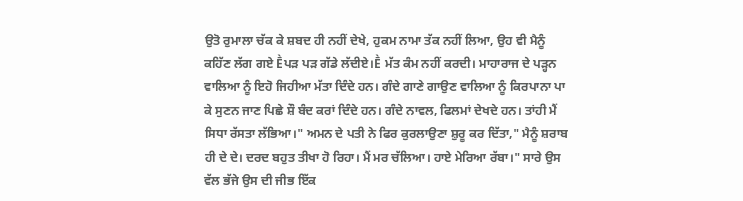ਉਤੋ ਰੁਮਾਲਾ ਚੱਕ ਕੇ ਸ਼ਬਦ ਹੀ ਨਹੀਂ ਦੇਖੇ, ਹੁਕਮ ਨਾਮਾ ਤੱਕ ਨਹੀਂ ਲਿਆ, ਉਹ ਵੀ ਮੈਨੂੰ ਕਹਿੱਣ ਲੱਗ ਗਏ Ḕਪੜ ਪੜ ਗੱਡੇ ਲੱਦੀਏ।Ḕ ਮੱਤ ਕੰਮ ਨਹੀਂ ਕਰਦੀ। ਮਾਹਾਰਾਜ ਦੇ ਪੜ੍ਹਨ ਵਾਲਿਆ ਨੂੰ ਇਹੋ ਜਿਹੀਆ ਮੱਤਾ ਦਿੰਦੇ ਹਨ। ਗੰਦੇ ਗਾਣੇ ਗਾਉਣ ਵਾਲਿਆ ਨੂੰ ਕਿਰਪਾਨਾ ਪਾ ਕੇ ਸੁਣਨ ਜਾਣ ਪਿਛੇ ਸ਼ੌ ਬੰਦ ਕਰਾਂ ਦਿੰਦੇ ਹਨ। ਗੰਦੇ ਨਾਵਲ, ਫਿਲਮਾਂ ਦੇਖਦੇ ਹਨ। ਤਾਂਹੀ ਮੈਂ ਸਿਧਾ ਰੱਸਤਾ ਲੱਭਿਆ।" ਅਮਨ ਦੇ ਪਤੀ ਨੇ ਫਿਰ ਕੁਰਲਾਉਣਾ ਸ਼ੁਰੂ ਕਰ ਦਿੱਤਾ," ਮੈਨੂੰ ਸ਼ਰਾਬ ਹੀ ਦੇ ਦੇ। ਦਰਦ ਬਹੁਤ ਤੀਖਾ ਹੋ ਰਿਹਾ। ਮੈਂ ਮਰ ਚੱਲਿਆ। ਹਾਏ ਮੇਰਿਆ ਰੱਬਾ।" ਸਾਰੇ ਉਸ ਵੱਲ ਭੱਜੇ ਉਸ ਦੀ ਜੀਭ ਇੱਕ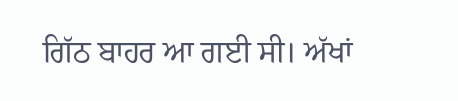ਗਿੱਠ ਬਾਹਰ ਆ ਗਈ ਸੀ। ਅੱਖਾਂ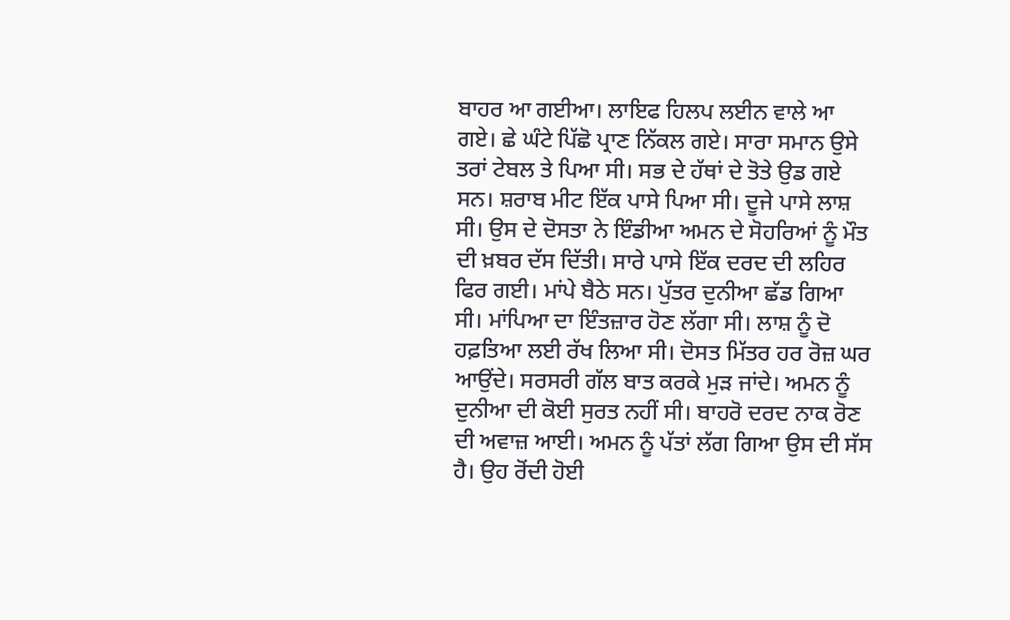ਬਾਹਰ ਆ ਗਈਆ। ਲਾਇਫ ਹਿਲਪ ਲਈਨ ਵਾਲੇ ਆ ਗਏ। ਛੇ ਘੰਟੇ ਪਿੱਛੋ ਪ੍ਰਾਣ ਨਿੱਕਲ ਗਏ। ਸਾਰਾ ਸਮਾਨ ਉਸੇ ਤਰਾਂ ਟੇਬਲ ਤੇ ਪਿਆ ਸੀ। ਸਭ ਦੇ ਹੱਥਾਂ ਦੇ ਤੋਤੇ ਉਡ ਗਏ ਸਨ। ਸ਼ਰਾਬ ਮੀਟ ਇੱਕ ਪਾਸੇ ਪਿਆ ਸੀ। ਦੂਜੇ ਪਾਸੇ ਲਾਸ਼ ਸੀ। ਉਸ ਦੇ ਦੋਸਤਾ ਨੇ ਇੰਡੀਆ ਅਮਨ ਦੇ ਸੋਹਰਿਆਂ ਨੂੰ ਮੌਤ ਦੀ ਖ਼ਬਰ ਦੱਸ ਦਿੱਤੀ। ਸਾਰੇ ਪਾਸੇ ਇੱਕ ਦਰਦ ਦੀ ਲਹਿਰ ਫਿਰ ਗਈ। ਮਾਂਪੇ ਬੈਠੇ ਸਨ। ਪੁੱਤਰ ਦੁਨੀਆ ਛੱਡ ਗਿਆ ਸੀ। ਮਾਂਪਿਆ ਦਾ ਇੰਤਜ਼ਾਰ ਹੋਣ ਲੱਗਾ ਸੀ। ਲਾਸ਼ ਨੂੰ ਦੋ ਹਫ਼ਤਿਆ ਲਈ ਰੱਖ ਲਿਆ ਸੀ। ਦੋਸਤ ਮਿੱਤਰ ਹਰ ਰੋਜ਼ ਘਰ ਆਉਂਦੇ। ਸਰਸਰੀ ਗੱਲ ਬਾਤ ਕਰਕੇ ਮੁੜ ਜਾਂਦੇ। ਅਮਨ ਨੂੰ ਦੁਨੀਆ ਦੀ ਕੋਈ ਸੁਰਤ ਨਹੀਂ ਸੀ। ਬਾਹਰੋ ਦਰਦ ਨਾਕ ਰੋਣ ਦੀ ਅਵਾਜ਼ ਆਈ। ਅਮਨ ਨੂੰ ਪੱਤਾਂ ਲੱਗ ਗਿਆ ਉਸ ਦੀ ਸੱਸ ਹੈ। ਉਹ ਰੋਂਦੀ ਹੋਈ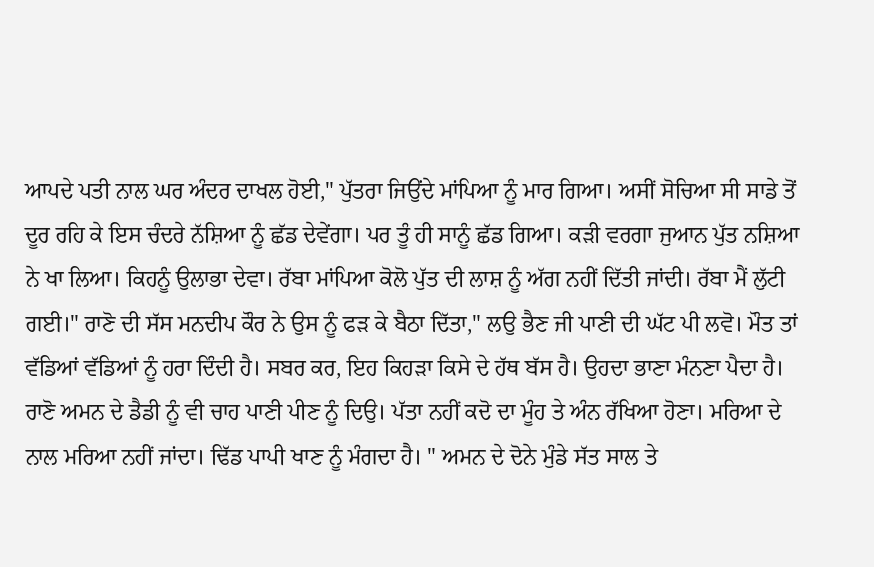ਆਪਦੇ ਪਤੀ ਨਾਲ ਘਰ ਅੰਦਰ ਦਾਖਲ ਹੋਈ," ਪੁੱਤਰਾ ਜਿਉਂਦੇ ਮਾਂਪਿਆ ਨੂੰ ਮਾਰ ਗਿਆ। ਅਸੀਂ ਸੋਚਿਆ ਸੀ ਸਾਡੇ ਤੋਂ ਦੂਰ ਰਹਿ ਕੇ ਇਸ ਚੰਦਰੇ ਨੱਸ਼ਿਆ ਨੂੰ ਛੱਡ ਦੇਵੇਂਗਾ। ਪਰ ਤੂੰ ਹੀ ਸਾਨੂੰ ਛੱਡ ਗਿਆ। ਕੜੀ ਵਰਗਾ ਜੁਆਨ ਪੁੱਤ ਨਸ਼ਿਆ ਨੇ ਖਾ ਲਿਆ। ਕਿਹਨੂੰ ਉਲਾਭਾ ਦੇਵਾ। ਰੱਬਾ ਮਾਂਪਿਆ ਕੋਲੋ ਪੁੱਤ ਦੀ ਲਾਸ਼ ਨੂੰ ਅੱਗ ਨਹੀਂ ਦਿੱਤੀ ਜਾਂਦੀ। ਰੱਬਾ ਮੈਂ ਲੁੱਟੀ ਗਈ।" ਰਾਣੋ ਦੀ ਸੱਸ ਮਨਦੀਪ ਕੌਰ ਨੇ ਉਸ ਨੂੰ ਫੜ ਕੇ ਬੈਠਾ ਦਿੱਤਾ," ਲਉ ਭੈਣ ਜੀ ਪਾਣੀ ਦੀ ਘੱਟ ਪੀ ਲਵੋ। ਮੌਤ ਤਾਂ ਵੱਡਿਆਂ ਵੱਡਿਆਂ ਨੂੰ ਹਰਾ ਦਿੰਦੀ ਹੈ। ਸਬਰ ਕਰ, ਇਹ ਕਿਹੜਾ ਕਿਸੇ ਦੇ ਹੱਥ ਬੱਸ ਹੈ। ਉਹਦਾ ਭਾਣਾ ਮੰਨਣਾ ਪੈਦਾ ਹੈ। ਰਾਣੋ ਅਮਨ ਦੇ ਡੈਡੀ ਨੂੰ ਵੀ ਚਾਹ ਪਾਣੀ ਪੀਣ ਨੂੰ ਦਿਉ। ਪੱਤਾ ਨਹੀਂ ਕਦੋ ਦਾ ਮੂੰਹ ਤੇ ਅੰਨ ਰੱਖਿਆ ਹੋਣਾ। ਮਰਿਆ ਦੇ ਨਾਲ ਮਰਿਆ ਨਹੀਂ ਜਾਂਦਾ। ਢਿੱਡ ਪਾਪੀ ਖਾਣ ਨੂੰ ਮੰਗਦਾ ਹੈ। " ਅਮਨ ਦੇ ਦੋਨੇ ਮੁੰਡੇ ਸੱਤ ਸਾਲ ਤੇ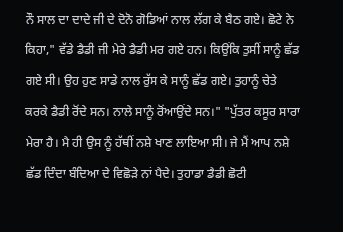ਨੌ ਸਾਲ ਦਾ ਦਾਦੇ ਜੀ ਦੇ ਦੋਨੋ ਗੋਡਿਆਂ ਨਾਲ ਲੱਗ ਕੇ ਬੈਠ ਗਏ। ਛੋਟੇ ਨੇ ਕਿਹਾ," ਵੱਡੇ ਡੈਡੀ ਜੀ ਮੇਰੇ ਡੈਡੀ ਮਰ ਗਏ ਹਨ। ਕਿਉਂਕਿ ਤੁਸੀਂ ਸਾਨੂੰ ਛੱਡ ਗਏ ਸੀ। ਉਹ ਹੁਣ ਸਾਡੇ ਨਾਲ ਰੁੱਸ ਕੇ ਸਾਨੂੰ ਛੱਡ ਗਏ। ਤੁਹਾਨੂੰ ਚੇਤੇ ਕਰਕੇ ਡੈਡੀ ਰੋਂਦੇ ਸਨ। ਨਾਲੇ ਸਾਨੂੰ ਰੋਂਆਉਂਦੇ ਸਨ।" "ਪੁੱਤਰ ਕਸੂਰ ਸਾਰਾ ਮੇਰਾ ਹੈ। ਮੈ ਹੀ ਉਸ ਨੂੰ ਹੱਥੀਂ ਨਸ਼ੇ ਖਾਣ ਲਾਇਆ ਸੀ। ਜੇ ਮੈਂ ਆਪ ਨਸ਼ੇ ਛੱਡ ਦਿੰਦਾ ਬੰਦਿਆ ਦੇ ਵਿਛੋੜੇ ਨਾਂ ਪੈਦੇ। ਤੁਹਾਡਾ ਡੈਡੀ ਛੋਟੀ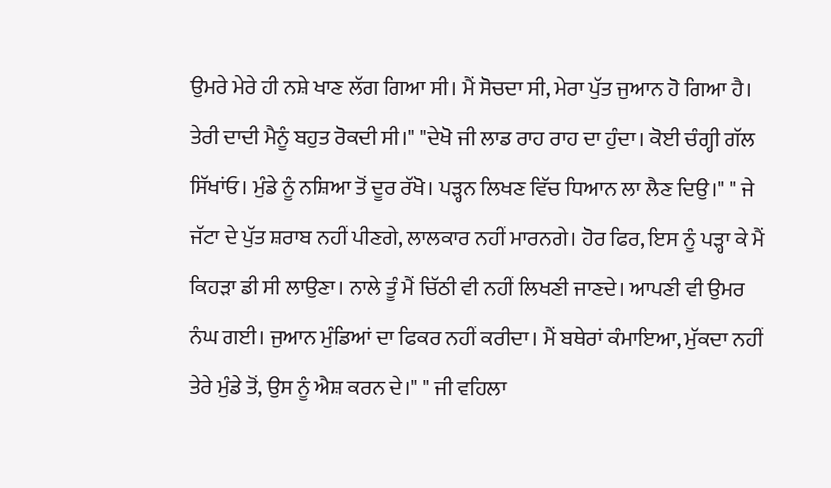ਉਮਰੇ ਮੇਰੇ ਹੀ ਨਸ਼ੇ ਖਾਣ ਲੱਗ ਗਿਆ ਸੀ। ਮੈਂ ਸੋਚਦਾ ਸੀ, ਮੇਰਾ ਪੁੱਤ ਜੁਆਨ ਹੋ ਗਿਆ ਹੈ। ਤੇਰੀ ਦਾਦੀ ਮੈਨੂੰ ਬਹੁਤ ਰੋਕਦੀ ਸੀ।" "ਦੇਖੋ ਜੀ ਲਾਡ ਰਾਹ ਰਾਹ ਦਾ ਹੁੰਦਾ। ਕੋਈ ਚੰਗ੍ਹੀ ਗੱਲ ਸਿੱਖਾਂਓ। ਮੁੰਡੇ ਨੂੰ ਨਸ਼ਿਆ ਤੋਂ ਦੂਰ ਰੱਖੋ। ਪੜ੍ਹਨ ਲਿਖਣ ਵਿੱਚ ਧਿਆਨ ਲਾ ਲੈਣ ਦਿਉ।" " ਜੇ ਜੱਟਾ ਦੇ ਪੁੱਤ ਸ਼ਰਾਬ ਨਹੀਂ ਪੀਣਗੇ, ਲਾਲਕਾਰ ਨਹੀਂ ਮਾਰਨਗੇ। ਹੋਰ ਫਿਰ, ਇਸ ਨੂੰ ਪੜ੍ਹਾ ਕੇ ਮੈਂ ਕਿਹੜਾ ਡੀ ਸੀ ਲਾਉਣਾ। ਨਾਲੇ ਤੂੰ ਮੈਂ ਚਿੱਠੀ ਵੀ ਨਹੀਂ ਲਿਖਣੀ ਜਾਣਦੇ। ਆਪਣੀ ਵੀ ਉਮਰ ਨੰਘ ਗਈ। ਜੁਆਨ ਮੁੰਡਿਆਂ ਦਾ ਫਿਕਰ ਨਹੀਂ ਕਰੀਦਾ। ਮੈਂ ਬਥੇਰਾਂ ਕੰਮਾਇਆ, ਮੁੱਕਦਾ ਨਹੀਂ ਤੇਰੇ ਮੁੰਡੇ ਤੋਂ, ਉਸ ਨੂੰ ਐਸ਼ ਕਰਨ ਦੇ।" " ਜੀ ਵਹਿਲਾ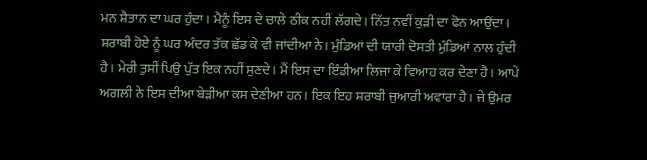ਮਨ ਸ਼ੈਤਾਨ ਦਾ ਘਰ ਹੁੰਦਾ। ਮੈਨੂੰ ਇਸ ਦੇ ਚਾਲੇ ਠੀਕ ਨਹੀਂ ਲੱਗਦੇ। ਨਿੱਤ ਨਵੀਂ ਕੁੜੀ ਦਾ ਫੋਨ ਆਉਂਦਾ। ਸ਼ਰਾਬੀ ਹੋਏ ਨੂੰ ਘਰ ਅੰਦਰ ਤੱਕ ਛੱਡ ਕੇ ਵੀ ਜਾਂਦੀਆ ਨੇ। ਮੁੰਡਿਆਂ ਦੀ ਯਾਰੀ ਦੋਸਤੀ ਮੁੰਡਿਆਂ ਨਾਲ ਹੁੰਦੀ ਹੈ। ਮੇਰੀ ਤੁਸੀਂ ਪਿਉ ਪੁੱਤ ਇਕ ਨਹੀਂ ਸੁਣਦੇ। ਮੈਂ ਇਸ ਦਾ ਇੰਡੀਆ ਲਿਜਾ ਕੇ ਵਿਆਹ ਕਰ ਦੇਣਾ ਹੈ। ਆਪੇ ਅਗਲੀ ਨੇ ਇਸ ਦੀਆ ਬੇੜੀਆ ਕਸ ਦੇਣੀਆ ਹਨ। ਇਕ ਇਹ ਸ਼ਰਾਬੀ ਜੁਆਰੀ ਅਵਾਰਾ ਹੈ। ਜੇ ਉਮਰ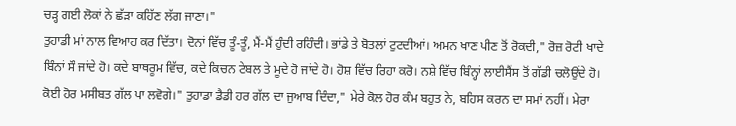ਚੜ੍ਹ ਗਈ ਲੋਕਾਂ ਨੇ ਛੱੜਾ ਕਹਿੱਣ ਲੱਗ ਜਾਣਾ।"
ਤੁਹਾਡੀ ਮਾਂ ਨਾਲ ਵਿਆਹ ਕਰ ਦਿੱਤਾ। ਦੋਨਾਂ ਵਿੱਚ ਤੂੰ-ਤੂੰ, ਮੈਂ-ਮੈਂ ਹੁੰਦੀ ਰਹਿੰਦੀ। ਭਾਂਡੇ ਤੇ ਬੋਤਲਾਂ ਟੁਟਦੀਆਂ। ਅਮਨ ਖਾਣ ਪੀਣ ਤੋਂ ਰੋਕਦੀ," ਰੋਜ਼ ਰੋਟੀ ਖਾਦੇ ਬਿੰਨਾਂ ਸੌ ਜਾਂਦੇ ਹੋ। ਕਦੇ ਬਾਥਰੂਮ ਵਿੱਚ, ਕਦੇ ਕਿਚਨ ਟੇਬਲ ਤੇ ਮੂਦੇ ਹੋ ਜਾਂਦੇ ਹੋ। ਹੋਸ਼ ਵਿੱਚ ਰਿਹਾ ਕਰੋ। ਨਸ਼ੇ ਵਿੱਚ ਬਿੰਨ੍ਹਾਂ ਲਾਈਸੈਂਸ ਤੋਂ ਗੱਡੀ ਚਲੋਉਂਦੇ ਹੋ। ਕੋਈ ਹੋਰ ਮਸੀਬਤ ਗੱਲ ਪਾ ਲਵੋਗੇ।" ਤੁਹਾਡਾ ਡੈਡੀ ਹਰ ਗੱਲ ਦਾ ਜੁਆਬ ਦਿੰਦਾ," ਮੇਰੇ ਕੋਲ ਹੋਰ ਕੰਮ ਬਹੁਤ ਨੇ, ਬਹਿਸ ਕਰਨ ਦਾ ਸਮਾਂ ਨਹੀਂ। ਮੇਰਾ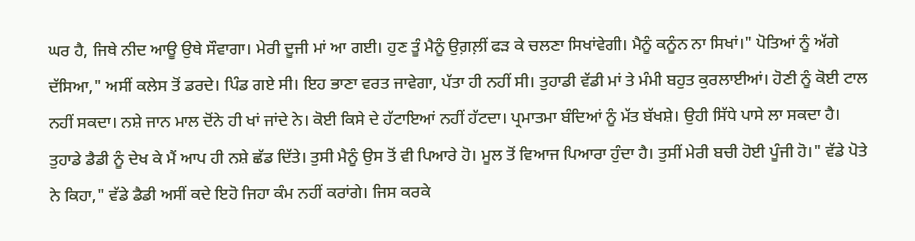ਘਰ ਹੈ, ਜਿਥੇ ਨੀਦ ਆਊ ਉਥੇ ਸੌਵਾਗਾ। ਮੇਰੀ ਦੂਜੀ ਮਾਂ ਆ ਗਈ। ਹੁਣ ਤੂੰ ਮੈਨੂੰ ਉਗ਼ਲ਼ੀਂ ਫੜ ਕੇ ਚਲਣਾ ਸਿਖਾਂਵੇਗੀ। ਮੈਨੂੰ ਕਨੂੰਨ ਨਾ ਸਿਖਾਂ।" ਪੋਤਿਆਂ ਨੂੰ ਅੱਗੇ ਦੱਸਿਆ," ਅਸੀਂ ਕਲੇਸ ਤੋਂ ਡਰਦੇ। ਪਿੰਡ ਗਏ ਸੀ। ਇਹ ਭਾਣਾ ਵਰਤ ਜਾਵੇਗਾ, ਪੱਤਾ ਹੀ ਨਹੀਂ ਸੀ। ਤੁਹਾਡੀ ਵੱਡੀ ਮਾਂ ਤੇ ਮੰਮੀ ਬਹੁਤ ਕੁਰਲਾਈਆਂ। ਹੋਣੀ ਨੂੰ ਕੋਈ ਟਾਲ ਨਹੀਂ ਸਕਦਾ। ਨਸ਼ੇ ਜਾਨ ਮਾਲ ਦੋਂਨੇ ਹੀ ਖਾਂ ਜਾਂਦੇ ਨੇ। ਕੋਈ ਕਿਸੇ ਦੇ ਹੱਟਾਇਆਂ ਨਹੀਂ ਹੱਟਦਾ। ਪ੍ਰਮਾਤਮਾ ਬੰਦਿਆਂ ਨੂੰ ਮੱਤ ਬੱਖਸ਼ੇ। ਉਹੀ ਸਿੱਧੇ ਪਾਸੇ ਲਾ ਸਕਦਾ ਹੈ। ਤੁਹਾਡੇ ਡੈਡੀ ਨੂੰ ਦੇਖ ਕੇ ਮੈਂ ਆਪ ਹੀ ਨਸ਼ੇ ਛੱਡ ਦਿੱਤੇ। ਤੁਸੀ ਮੈਨੂੰ ਉਸ ਤੋਂ ਵੀ ਪਿਆਰੇ ਹੋ। ਮੂਲ ਤੋਂ ਵਿਆਜ ਪਿਆਰਾ ਹੁੰਦਾ ਹੈ। ਤੁਸੀਂ ਮੇਰੀ ਬਚੀ ਹੋਈ ਪੂੰਜੀ ਹੋ।" ਵੱਡੇ ਪੋਤੇ ਨੇ ਕਿਹਾ," ਵੱਡੇ ਡੈਡੀ ਅਸੀਂ ਕਦੇ ਇਹੋ ਜਿਹਾ ਕੰਮ ਨਹੀਂ ਕਰਾਂਗੇ। ਜਿਸ ਕਰਕੇ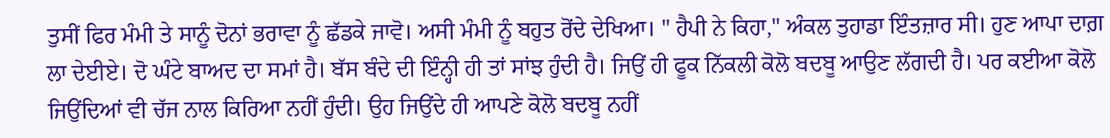ਤੁਸੀਂ ਫਿਰ ਮੰਮੀ ਤੇ ਸਾਨੂੰ ਦੋਨਾਂ ਭਰਾਵਾ ਨੂੰ ਛੱਡਕੇ ਜਾਵੋ। ਅਸੀ ਮੰਮੀ ਨੂੰ ਬਹੁਤ ਰੋਂਦੇ ਦੇਖਿਆ। " ਹੈਪੀ ਨੇ ਕਿਹਾ," ਅੰਕਲ ਤੁਹਾਡਾ ਇੰਤਜ਼ਾਰ ਸੀ। ਹੁਣ ਆਪਾ ਦਾਗ਼ ਲਾ ਦੇਈਏ। ਦੋ ਘੰਟੇ ਬਾਅਦ ਦਾ ਸਮਾਂ ਹੈ। ਬੱਸ ਬੰਦੇ ਦੀ ਇੰਨ੍ਹੀ ਹੀ ਤਾਂ ਸਾਂਝ ਹੁੰਦੀ ਹੈ। ਜਿਉਂ ਹੀ ਫੂਕ ਨਿੱਕਲੀ ਕੋਲੋ ਬਦਬੂ ਆਉਣ ਲੱਗਦੀ ਹੈ। ਪਰ ਕਈਆ ਕੋਲੋ ਜਿਉਂਦਿਆਂ ਵੀ ਚੱਜ ਨਾਲ ਕਿਰਿਆ ਨਹੀਂ ਹੁੰਦੀ। ਉਹ ਜਿਉਂਦੇ ਹੀ ਆਪਣੇ ਕੋਲੋ ਬਦਬੂ ਨਹੀਂ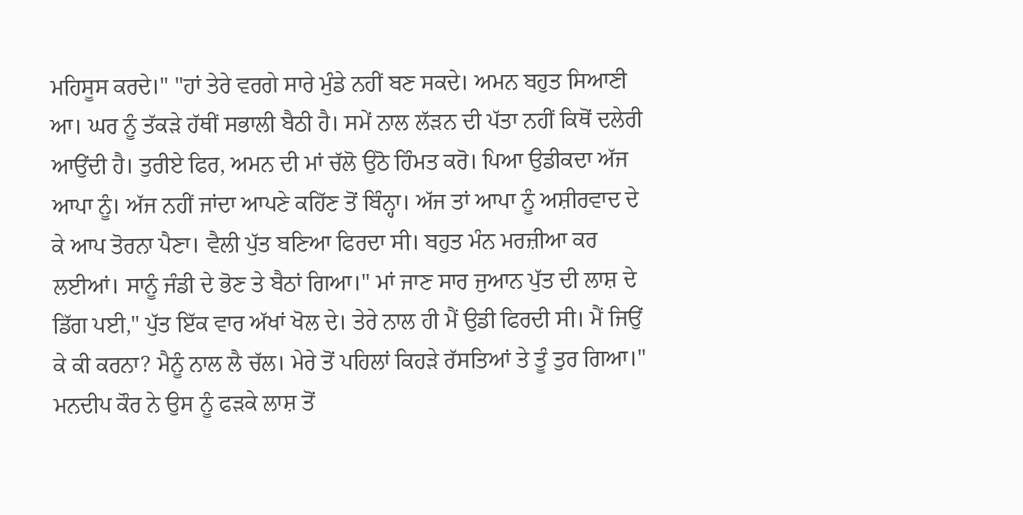ਮਹਿਸੂਸ ਕਰਦੇ।" "ਹਾਂ ਤੇਰੇ ਵਰਗੇ ਸਾਰੇ ਮੁੰਡੇ ਨਹੀਂ ਬਣ ਸਕਦੇ। ਅਮਨ ਬਹੁਤ ਸਿਆਣੀ ਆ। ਘਰ ਨੂੰ ਤੱਕੜੇ ਹੱਥੀਂ ਸਭਾਲੀ ਬੈਠੀ ਹੈ। ਸਮੇਂ ਨਾਲ ਲੱੜਨ ਦੀ ਪੱਤਾ ਨਹੀਂ ਕਿਥੋਂ ਦਲੇਰੀ ਆਉਂਦੀ ਹੈ। ਤੁਰੀਏ ਫਿਰ, ਅਮਨ ਦੀ ਮਾਂ ਚੱਲੋ ਉਠੋ ਹਿੰਮਤ ਕਰੋ। ਪਿਆ ਉਡੀਕਦਾ ਅੱਜ ਆਪਾ ਨੂੰ। ਅੱਜ ਨਹੀਂ ਜਾਂਦਾ ਆਪਣੇ ਕਹਿੱਣ ਤੋਂ ਬਿੰਨ੍ਹਾ। ਅੱਜ ਤਾਂ ਆਪਾ ਨੂੰ ਅਸ਼ੀਰਵਾਦ ਦੇ ਕੇ ਆਪ ਤੋਰਨਾ ਪੈਣਾ। ਵੈਲੀ ਪੁੱਤ ਬਣਿਆ ਫਿਰਦਾ ਸੀ। ਬਹੁਤ ਮੰਨ ਮਰਜ਼ੀਆ ਕਰ ਲਈਆਂ। ਸਾਨੂੰ ਜੰਡੀ ਦੇ ਭੋਣ ਤੇ ਬੈਠਾਂ ਗਿਆ।" ਮਾਂ ਜਾਣ ਸਾਰ ਜੁਆਨ ਪੁੱਤ ਦੀ ਲਾਸ਼ ਦੇ ਡਿੱਗ ਪਈ," ਪੁੱਤ ਇੱਕ ਵਾਰ ਅੱਖਾਂ ਖੋਲ ਦੇ। ਤੇਰੇ ਨਾਲ ਹੀ ਮੈਂ ਉਡੀ ਫਿਰਦੀ ਸੀ। ਮੈਂ ਜਿਉਂ ਕੇ ਕੀ ਕਰਨਾ? ਮੈਨੂੰ ਨਾਲ ਲੈ ਚੱਲ। ਮੇਰੇ ਤੋਂ ਪਹਿਲਾਂ ਕਿਹੜੇ ਰੱਸਤਿਆਂ ਤੇ ਤੂੰ ਤੁਰ ਗਿਆ।" ਮਨਦੀਪ ਕੌਰ ਨੇ ਉਸ ਨੂੰ ਫੜਕੇ ਲਾਸ਼ ਤੋਂ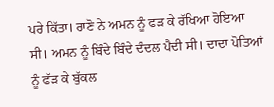ਪਰੇ ਕਿੱਤਾ। ਰਾਣੋ ਨੇ ਅਮਨ ਨੂੰ ਫੜ ਕੇ ਰੱਖਿਆ ਹੋਇਆ ਸੀ। ਅਮਨ ਨੂੰ ਬਿੰਦੇ ਬਿੰਦੇ ਦੰਦਲ ਪੈਦੀ ਸੀ। ਦਾਦਾ ਪੋਤਿਆਂ ਨੂੰ ਫੱੜ ਕੇ ਬੁੱਕਲ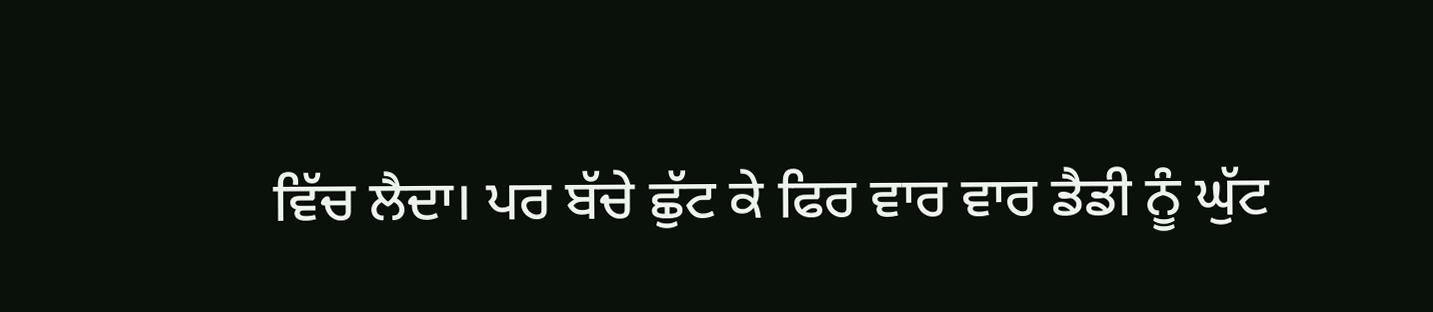ਵਿੱਚ ਲੈਦਾ। ਪਰ ਬੱਚੇ ਛੁੱਟ ਕੇ ਫਿਰ ਵਾਰ ਵਾਰ ਡੈਡੀ ਨੂੰ ਘੁੱਟ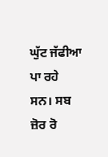ਘੁੱਟ ਜੱਫੀਆ ਪਾ ਰਹੇ ਸਨ। ਸਬ ਜ਼ੋਰ ਰੋ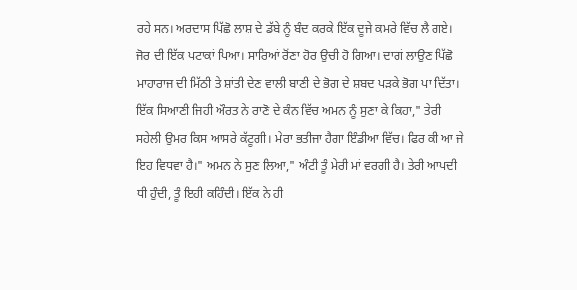ਰਹੇ ਸਨ। ਅਰਦਾਸ ਪਿੱਛੋ ਲਾਸ਼ ਦੇ ਡੱਬੇ ਨੂੰ ਬੰਦ ਕਰਕੇ ਇੱਕ ਦੂਜੇ ਕਮਰੇ ਵਿੱਚ ਲੈ ਗਏ। ਜੋਰ ਦੀ ਇੱਕ ਪਟਾਕਾਂ ਪਿਆ। ਸਾਰਿਆਂ ਰੋਂਣਾ ਹੋਰ ਉਚੀ ਹੋ ਗਿਆ। ਦਾਗਂ ਲਾਉਣ ਪਿੱਛੋ ਮਾਹਾਰਾਜ ਦੀ ਮਿੱਠੀ ਤੇ ਸ਼ਾਂਤੀ ਦੇਣ ਵਾਲੀ ਬਾਣੀ ਦੇ ਭੋਗ ਦੇ ਸ਼ਬਦ ਪੜਕੇ ਭੋਗ ਪਾ ਦਿੱਤਾ। ਇੱਕ ਸਿਆਣੀ ਜਿਹੀ ਔਰਤ ਨੇ ਰਾਣੋ ਦੇ ਕੰਨ ਵਿੱਚ ਅਮਨ ਨੂੰ ਸੁਣਾ ਕੇ ਕਿਹਾ," ਤੇਰੀ ਸਹੇਲੀ ਉਮਰ ਕਿਸ ਆਸਰੇ ਕੱਟੂਗੀ। ਮੇਰਾ ਭਤੀਜਾ ਹੈਗਾ ਇੰਡੀਆ ਵਿੱਚ। ਫਿਰ ਕੀ ਆ ਜੇ ਇਹ ਵਿਧਵਾ ਹੈ।" ਅਮਨ ਨੇ ਸੁਣ ਲਿਆ," ਅੰਟੀ ਤੂੰ ਮੇਰੀ ਮਾਂ ਵਰਗੀ ਹੈ। ਤੇਰੀ ਆਪਦੀ ਧੀ ਹੁੰਦੀ, ਤੂੰ ਇਹੀ ਕਹਿੰਦੀ। ਇੱਕ ਨੇ ਹੀ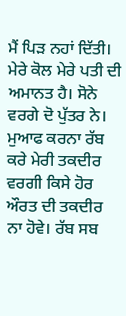ਮੈਂ ਪਿੜ ਨਹਾਂ ਦਿੱਤੀ। ਮੇਰੇ ਕੋਲ ਮੇਰੇ ਪਤੀ ਦੀ ਅਮਾਨਤ ਹੈ। ਸੋਨੇ ਵਰਗੇ ਦੋ ਪੁੱਤਰ ਨੇ। ਮੁਆਫ ਕਰਨਾ ਰੱਬ ਕਰੇ ਮੇਰੀ ਤਕਦੀਰ ਵਰਗੀ ਕਿਸੇ ਹੋਰ ਔਰਤ ਦੀ ਤਕਦੀਰ ਨਾ ਹੋਵੇ। ਰੱਬ ਸਬ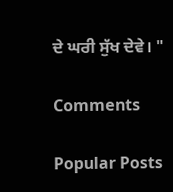ਦੇ ਘਰੀ ਸੁੱਖ ਦੇਵੇ। "

Comments

Popular Posts